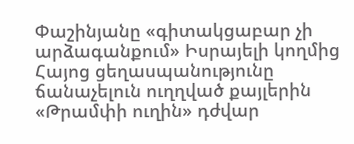Փաշինյանը «գիտակցաբար չի արձագանքում» Իսրայելի կողմից Հայոց ցեղասպանությունը ճանաչելուն ուղղված քայլերին «Թրամփի ուղին» դժվար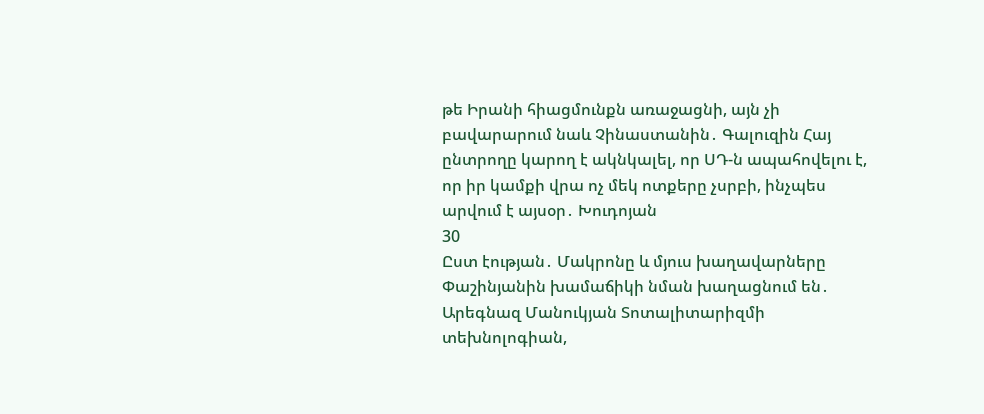թե Իրանի հիացմունքն առաջացնի, այն չի բավարարում նաև Չինաստանին․ Գալուզին Հայ ընտրողը կարող է ակնկալել, որ ՍԴ-ն ապահովելու է, որ իր կամքի վրա ոչ մեկ ոտքերը չսրբի, ինչպես արվում է այսօր․ Խուդոյան
30
Ըստ էության․ Մակրոնը և մյուս խաղավարները Փաշինյանին խամաճիկի նման խաղացնում են․ Արեգնազ Մանուկյան Տոտալիտարիզմի տեխնոլոգիան,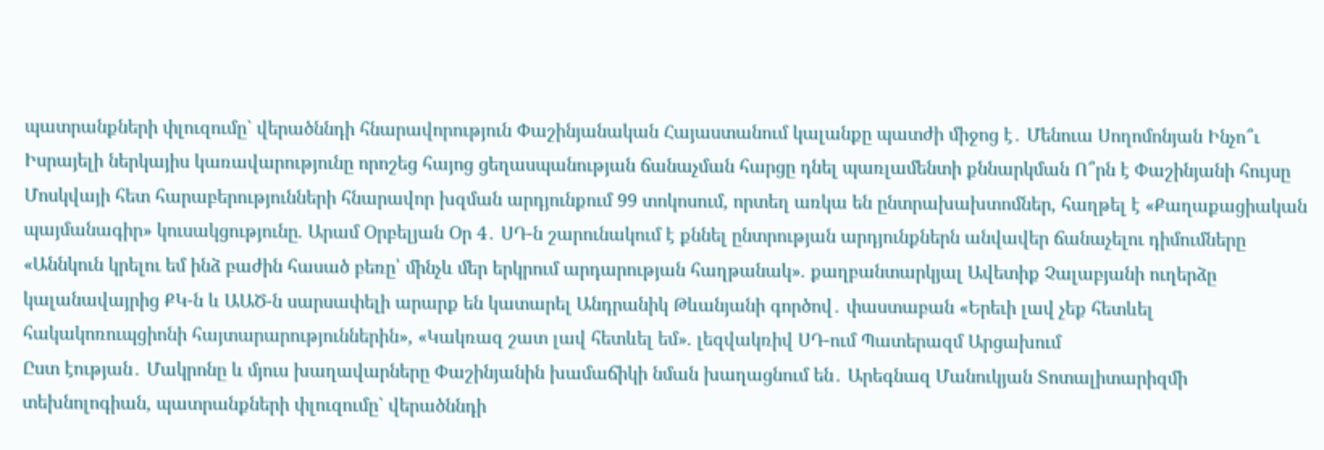պատրանքների փլուզումը` վերածննդի հնարավորություն Փաշինյանական Հայաստանում կալանքը պատժի միջոց է․ Մենուա Սողոմոնյան Ինչո՞ւ Իսրայելի ներկայիս կառավարությունը որոշեց հայոց ցեղասպանության ճանաչման հարցը դնել պառլամենտի քննարկման Ո՞րն է Փաշինյանի հույսը Մոսկվայի հետ հարաբերությունների հնարավոր խզման արդյունքում 99 տոկոսում, որտեղ առկա են ընտրախախտոմներ, հաղթել է «Քաղաքացիական պայմանագիր» կուսակցությունը. Արամ Օրբելյան Օր 4․ ՍԴ-ն շարունակում է քննել ընտրության արդյունքներն անվավեր ճանաչելու դիմումները «Աննկուն կրելու եմ ինձ բաժին հասած բեռը՝ մինչև մեր երկրում արդարության հաղթանակ». քաղբանտարկյալ Ավետիք Չալաբյանի ուղերձը կալանավայրից ՔԿ-ն և ԱԱԾ-ն սարսափելի արարք են կատարել Անդրանիկ Թևանյանի գործով․ փաստաբան «Երեւի լավ չեք հետևել հակակոռուպցիոնի հայտարարություններին», «Կակռազ շատ լավ հետևել եմ». լեզվակռիվ ՍԴ-ում Պատերազմ Արցախում
Ըստ էության․ Մակրոնը և մյուս խաղավարները Փաշինյանին խամաճիկի նման խաղացնում են․ Արեգնազ Մանուկյան Տոտալիտարիզմի տեխնոլոգիան, պատրանքների փլուզումը` վերածննդի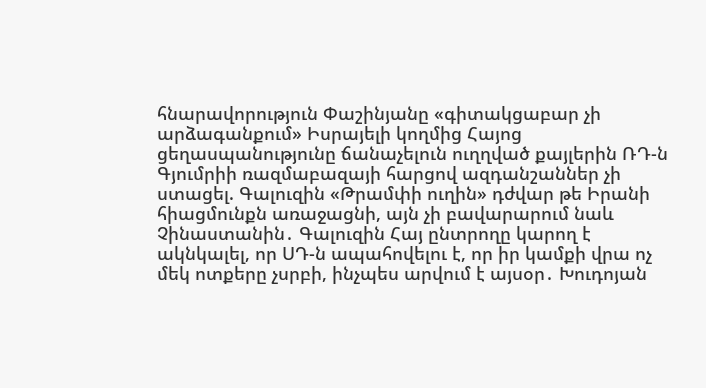հնարավորություն Փաշինյանը «գիտակցաբար չի արձագանքում» Իսրայելի կողմից Հայոց ցեղասպանությունը ճանաչելուն ուղղված քայլերին ՌԴ-ն Գյումրիի ռազմաբազայի հարցով ազդանշաններ չի ստացել. Գալուզին «Թրամփի ուղին» դժվար թե Իրանի հիացմունքն առաջացնի, այն չի բավարարում նաև Չինաստանին․ Գալուզին Հայ ընտրողը կարող է ակնկալել, որ ՍԴ-ն ապահովելու է, որ իր կամքի վրա ոչ մեկ ոտքերը չսրբի, ինչպես արվում է այսօր․ Խուդոյան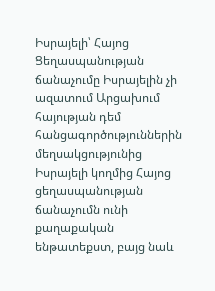Իսրայելի՝ Հայոց Ցեղասպանության ճանաչումը Իսրայելին չի ազատում Արցախում հայության դեմ հանցագործություններին մեղսակցությունից Իսրայելի կողմից Հայոց ցեղասպանության ճանաչումն ունի քաղաքական ենթատեքստ, բայց նաև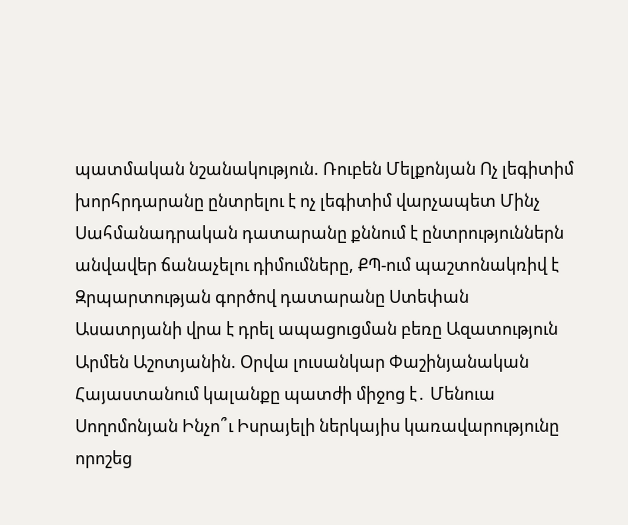պատմական նշանակություն. Ռուբեն Մելքոնյան Ոչ լեգիտիմ խորհրդարանը ընտրելու է ոչ լեգիտիմ վարչապետ Մինչ Սահմանադրական դատարանը քննում է ընտրություններն անվավեր ճանաչելու դիմումները, ՔՊ-ում պաշտոնակռիվ է Զրպարտության գործով դատարանը Ստեփան Ասատրյանի վրա է դրել ապացուցման բեռը Ազատություն Արմեն Աշոտյանին. Օրվա լուսանկար Փաշինյանական Հայաստանում կալանքը պատժի միջոց է․ Մենուա Սողոմոնյան Ինչո՞ւ Իսրայելի ներկայիս կառավարությունը որոշեց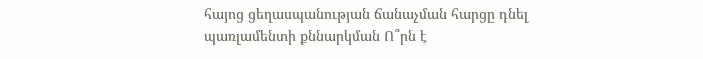հայոց ցեղասպանության ճանաչման հարցը դնել պառլամենտի քննարկման Ո՞րն է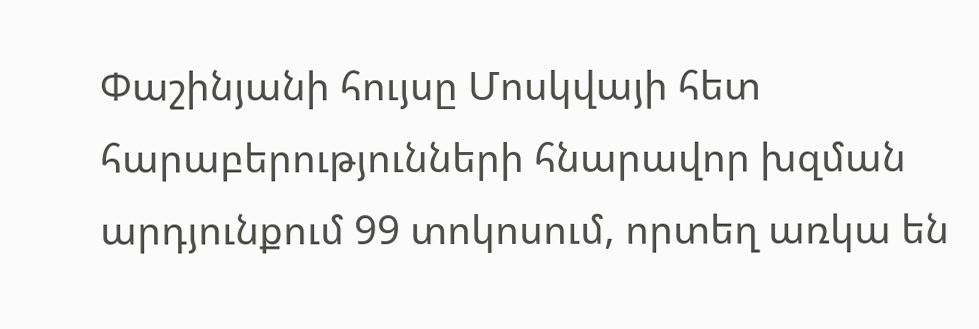Փաշինյանի հույսը Մոսկվայի հետ հարաբերությունների հնարավոր խզման արդյունքում 99 տոկոսում, որտեղ առկա են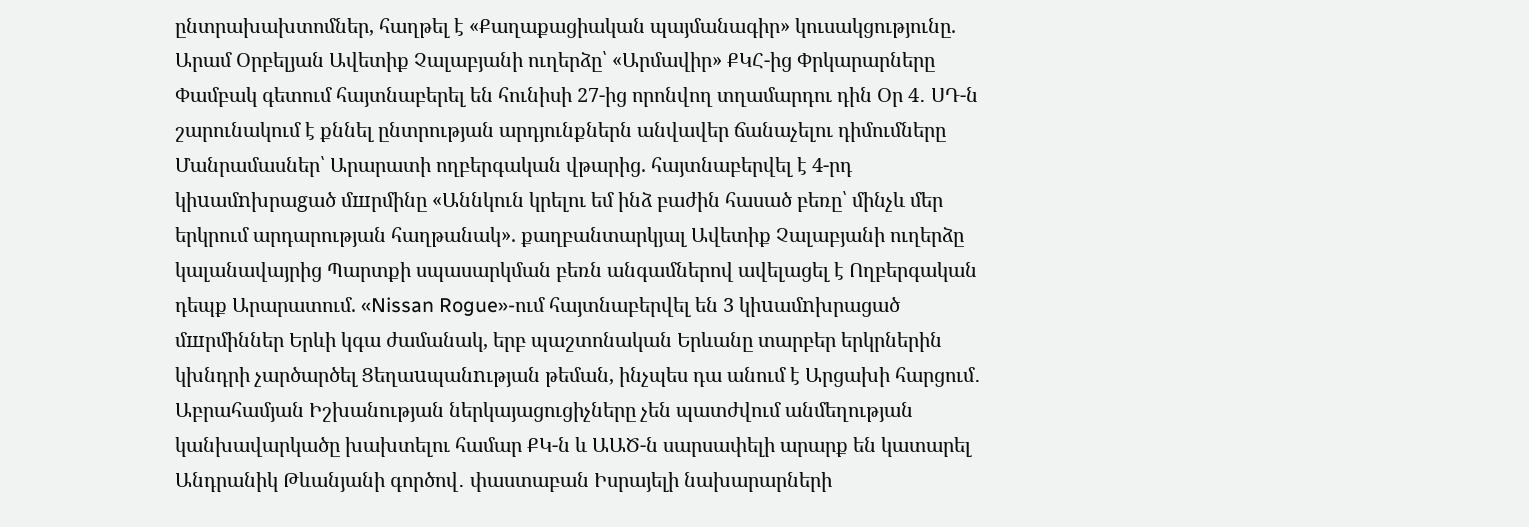ընտրախախտոմներ, հաղթել է «Քաղաքացիական պայմանագիր» կուսակցությունը. Արամ Օրբելյան Ավետիք Չալաբյանի ուղերձը՝ «Արմավիր» ՔԿՀ-ից Փրկարարները Փամբակ գետում հայտնաբերել են հունիսի 27-ից որոնվող տղամարդու դին Օր 4․ ՍԴ-ն շարունակում է քննել ընտրության արդյունքներն անվավեր ճանաչելու դիմումները Մանրամասներ՝ Արարատի ողբերգական վթարից. հայտնաբերվել է 4-րդ կիuամnխրաgած մшրմինը «Աննկուն կրելու եմ ինձ բաժին հասած բեռը՝ մինչև մեր երկրում արդարության հաղթանակ». քաղբանտարկյալ Ավետիք Չալաբյանի ուղերձը կալանավայրից Պարտքի սպասարկման բեռն անգամներով ավելացել է Ողբերգական դեպք Արարատում. «Nissan Rogue»-ում հայտնաբերվել են 3 կիuամnխրացած մшրմիններ Երևի կգա ժամանակ, երբ պաշտոնական Երևանը տարբեր երկրներին կխնդրի չարծարծել Ցեղաuպանnւթյան թեման, ինչպես դա անում է Արցախի հարցում․ Աբրահամյան Իշխանության ներկայացուցիչները չեն պատժվում անմեղության կանխավարկածը խախտելու համար ՔԿ-ն և ԱԱԾ-ն սարսափելի արարք են կատարել Անդրանիկ Թևանյանի գործով․ փաստաբան Իսրայելի նախարարների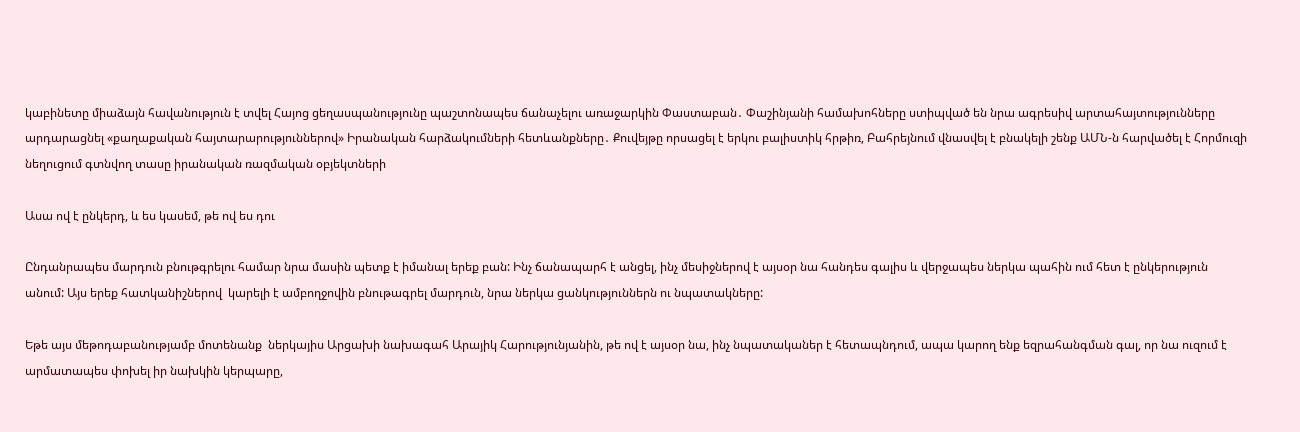կաբինետը միաձայն հավանություն է տվել Հայոց ցեղասպանությունը պաշտոնապես ճանաչելու առաջարկին Փաստաբան․ Փաշինյանի համախոհները ստիպված են նրա ագրեսիվ արտահայտությունները արդարացնել «քաղաքական հայտարարություններով» Իրանական հարձակումների հետևանքները․ Քուվեյթը որսացել է երկու բալիստիկ հրթիռ, Բահրեյնում վնասվել է բնակելի շենք ԱՄՆ-ն հարվածել է Հորմուզի նեղուցում գտնվող տասը իրանական ռազմական օբյեկտների

Ասա ով է ընկերդ, և ես կասեմ, թե ով ես դու

Ընդանրապես մարդուն բնութգրելու համար նրա մասին պետք է իմանալ երեք բան: Ինչ ճանապարհ է անցել, ինչ մեսիջներով է այսօր նա հանդես գալիս և վերջապես ներկա պահին ում հետ է ընկերություն անում: Այս երեք հատկանիշներով  կարելի է ամբողջովին բնութագրել մարդուն, նրա ներկա ցանկություններն ու նպատակները:

Եթե այս մեթոդաբանությամբ մոտենանք  ներկայիս Արցախի նախագահ Արայիկ Հարությունյանին, թե ով է այսօր նա, ինչ նպատականեր է հետապնդում, ապա կարող ենք եզրահանգման գալ, որ նա ուզում է արմատապես փոխել իր նախկին կերպարը,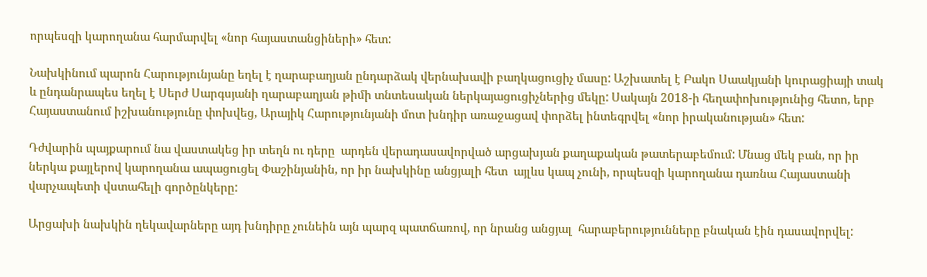որպեսզի կարողանա հարմարվել «նոր հայաստանցիների» հետ:

Նախկինում պարոն Հարությունյանը եղել է ղարաբաղյան ընդարձակ վերնախավի բաղկացուցիչ մասը: Աշխատել է Բակո Սաակյանի կուրացիայի տակ և ընդանրապես եղել է Սերժ Սարգսյանի ղարաբաղյան թիմի տնտեսական ներկայացուցիչներից մեկը: Սակայն 2018-ի հեղափոխությունից հետո, երբ Հայաստանում իշխանությունը փոխվեց, Արայիկ Հարությունյանի մոտ խնդիր առաջացավ փորձել ինտեգրվել «նոր իրականության» հետ:

Դժվարին պայքարում նա վաստակեց իր տեղն ու դերը  արդեն վերադասավորված արցախյան քաղաքական թատերաբեմում: Մնաց մեկ բան, որ իր ներկա քայլերով կարողանա ապացուցել Փաշինյանին, որ իր նախկինը անցյալի հետ  այլևս կապ չունի, որպեսզի կարողանա դառնա Հայաստանի վարչապետի վստահելի գործընկերը:

Արցախի նախկին ղեկավարները այդ խնդիրը չունեին այն պարզ պատճառով, որ նրանց անցյալ  հարաբերությունները բնական էին դասավորվել: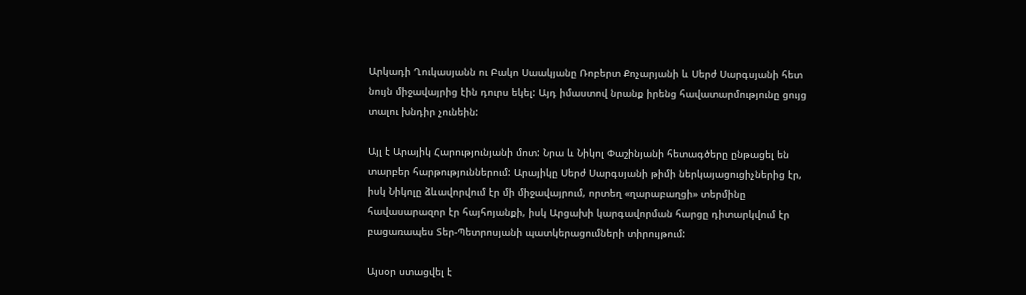Արկադի Ղուկասյանն ու Բակո Սաակյանը Ռոբերտ Քոչարյանի և Սերժ Սարգսյանի հետ նույն միջավայրից էին դուրս եկել: Այդ իմաստով նրանք իրենց հավատարմությունը ցույց տալու խնդիր չունեին:

Այլ է Արայիկ Հարությունյանի մոտ: Նրա և Նիկոլ Փաշինյանի հետագծերը ընթացել են տարբեր հարթություններում: Արայիկը Սերժ Սարգսյանի թիմի ներկայացուցիչներից էր, իսկ Նիկոլը ձևավորվում էր մի միջավայրում, որտեղ «ղարաբաղցի» տերմինը հավասարազոր էր հայհոյանքի, իսկ Արցախի կարգավորման հարցը դիտարկվում էր բացառապես Տեր-Պետրոսյանի պատկերացումների տիրույթում:

Այսօր ստացվել է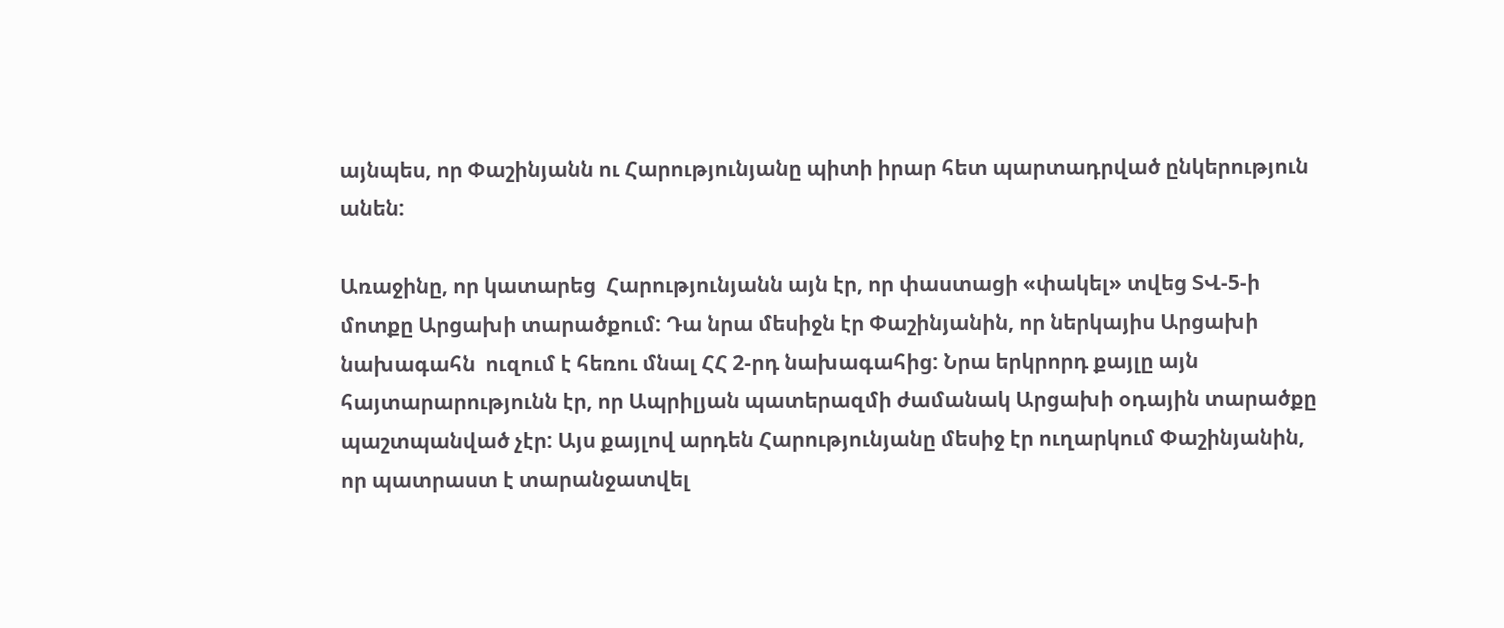այնպես, որ Փաշինյանն ու Հարությունյանը պիտի իրար հետ պարտադրված ընկերություն անեն:

Առաջինը, որ կատարեց  Հարությունյանն այն էր, որ փաստացի «փակել» տվեց ՏՎ-5-ի մոտքը Արցախի տարածքում: Դա նրա մեսիջն էր Փաշինյանին, որ ներկայիս Արցախի նախագահն  ուզում է հեռու մնալ ՀՀ 2-րդ նախագահից: Նրա երկրորդ քայլը այն հայտարարությունն էր, որ Ապրիլյան պատերազմի ժամանակ Արցախի օդային տարածքը պաշտպանված չէր: Այս քայլով արդեն Հարությունյանը մեսիջ էր ուղարկում Փաշինյանին, որ պատրաստ է տարանջատվել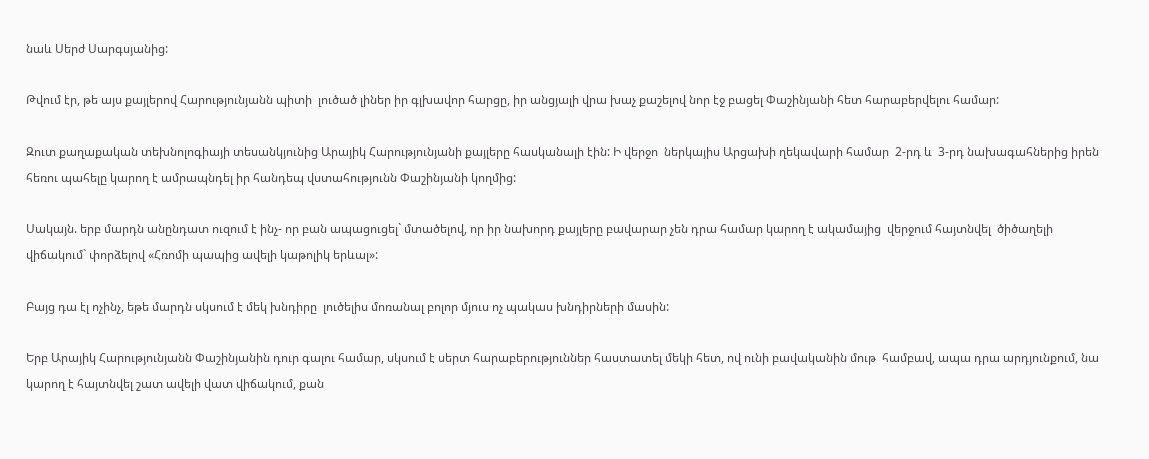նաև Սերժ Սարգսյանից:

Թվում էր, թե այս քայլերով Հարությունյանն պիտի  լուծած լիներ իր գլխավոր հարցը, իր անցյալի վրա խաչ քաշելով նոր էջ բացել Փաշինյանի հետ հարաբերվելու համար:

Զուտ քաղաքական տեխնոլոգիայի տեսանկյունից Արայիկ Հարությունյանի քայլերը հասկանալի էին: Ի վերջո  ներկայիս Արցախի ղեկավարի համար  2-րդ և  3-րդ նախագահներից իրեն հեռու պահելը կարող է ամրապնդել իր հանդեպ վստահությունն Փաշինյանի կողմից:

Սակայն. երբ մարդն անընդատ ուզում է ինչ- որ բան ապացուցել` մտածելով, որ իր նախորդ քայլերը բավարար չեն դրա համար կարող է ակամայից  վերջում հայտնվել  ծիծաղելի վիճակում` փորձելով «Հռոմի պապից ավելի կաթոլիկ երևալ»:

Բայց դա էլ ոչինչ, եթե մարդն սկսում է մեկ խնդիրը  լուծելիս մոռանալ բոլոր մյուս ոչ պակաս խնդիրների մասին:

Երբ Արայիկ Հարությունյանն Փաշինյանին դուր գալու համար, սկսում է սերտ հարաբերություններ հաստատել մեկի հետ, ով ունի բավականին մութ  համբավ, ապա դրա արդյունքում, նա  կարող է հայտնվել շատ ավելի վատ վիճակում, քան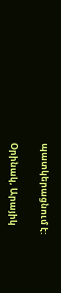պատկերացնում է:

Օրինակ, Արայիկ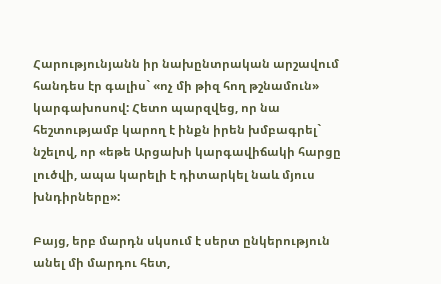Հարությունյանն իր նախընտրական արշավում հանդես էր գալիս` «ոչ մի թիզ հող թշնամուն» կարգախոսով: Հետո պարզվեց, որ նա հեշտությամբ կարող է ինքն իրեն խմբագրել` նշելով, որ «եթե Արցախի կարգավիճակի հարցը լուծվի, ապա կարելի է դիտարկել նաև մյուս խնդիրները»:

Բայց, երբ մարդն սկսում է սերտ ընկերություն անել մի մարդու հետ,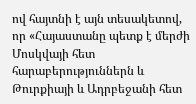ով հայտնի է այն տեսակետով, որ «Հայաստանը պետք է մերժի Մոսկվայի հետ հարաբերություններն և Թուրքիայի և Ադրբեջանի հետ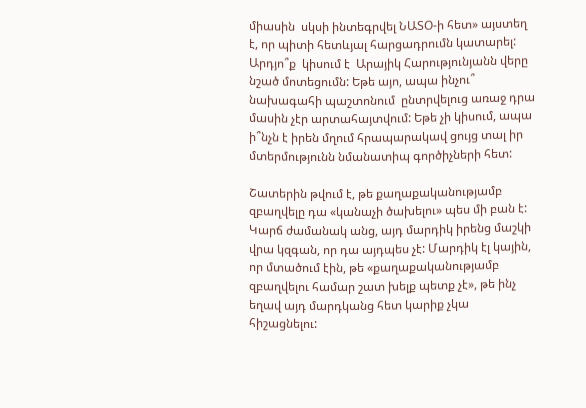միասին  սկսի ինտեգրվել ՆԱՏՕ-ի հետ» այստեղ է, որ պիտի հետևյալ հարցադրումն կատարել: Արդյո՞ք  կիսում է  Արայիկ Հարությունյանն վերը նշած մոտեցումն: Եթե այո, ապա ինչու՞ նախագահի պաշտոնում  ընտրվելուց առաջ դրա մասին չէր արտահայտվում: Եթե չի կիսում, ապա ի՞նչն է իրեն մղում հրապարակավ ցույց տալ իր մտերմությունն նմանատիպ գործիչների հետ:

Շատերին թվում է, թե քաղաքականությամբ զբաղվելը դա «կանաչի ծախելու» պես մի բան է: Կարճ ժամանակ անց, այդ մարդիկ իրենց մաշկի վրա կզգան, որ դա այդպես չէ: Մարդիկ էլ կային, որ մտածում էին, թե «քաղաքականությամբ զբաղվելու համար շատ խելք պետք չէ», թե ինչ եղավ այդ մարդկանց հետ կարիք չկա հիշացնելու: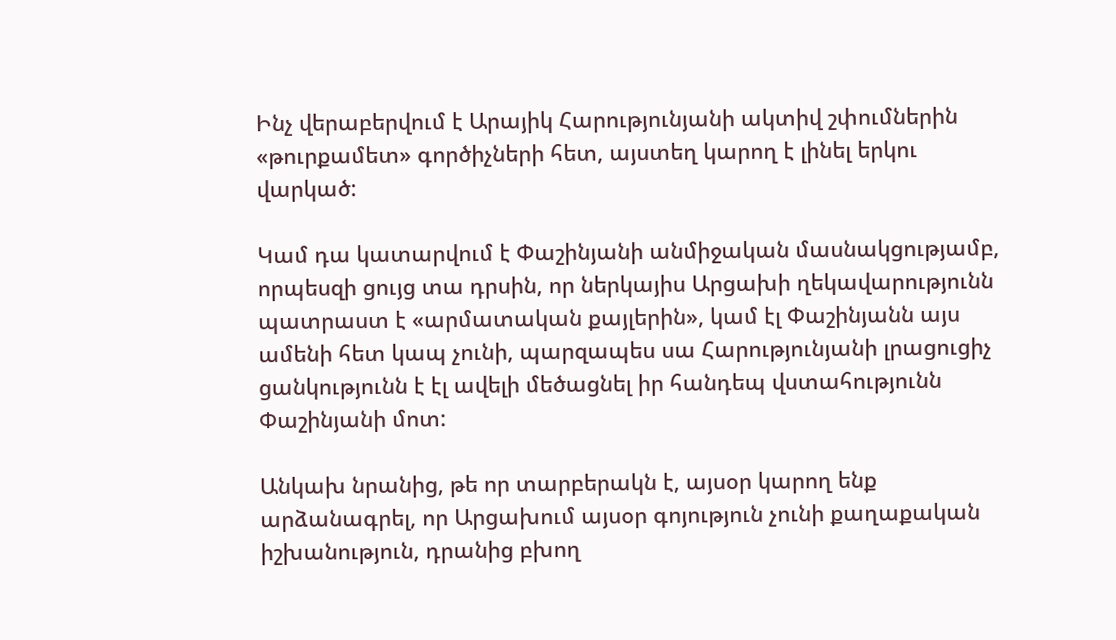Ինչ վերաբերվում է Արայիկ Հարությունյանի ակտիվ շփումներին «թուրքամետ» գործիչների հետ, այստեղ կարող է լինել երկու վարկած:

Կամ դա կատարվում է Փաշինյանի անմիջական մասնակցությամբ, որպեսզի ցույց տա դրսին, որ ներկայիս Արցախի ղեկավարությունն պատրաստ է «արմատական քայլերին», կամ էլ Փաշինյանն այս ամենի հետ կապ չունի, պարզապես սա Հարությունյանի լրացուցիչ ցանկությունն է էլ ավելի մեծացնել իր հանդեպ վստահությունն Փաշինյանի մոտ:

Անկախ նրանից, թե որ տարբերակն է, այսօր կարող ենք արձանագրել, որ Արցախում այսօր գոյություն չունի քաղաքական իշխանություն, դրանից բխող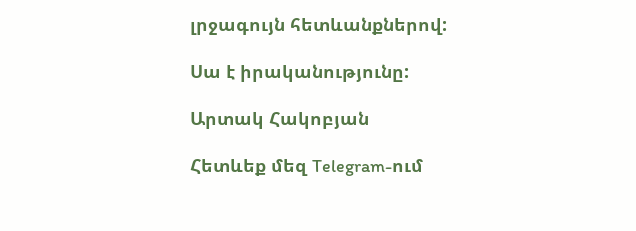լրջագույն հետևանքներով:

Սա է իրականությունը:

Արտակ Հակոբյան

Հետևեք մեզ Telegram-ում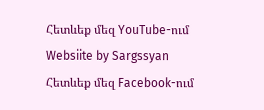Հետևեք մեզ YouTube-ում
Websiite by Sargssyan
Հետևեք մեզ Facebook-ում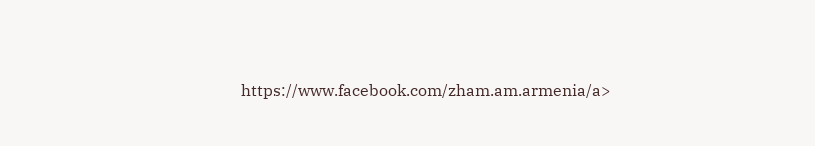https://www.facebook.com/zham.am.armenia/a>